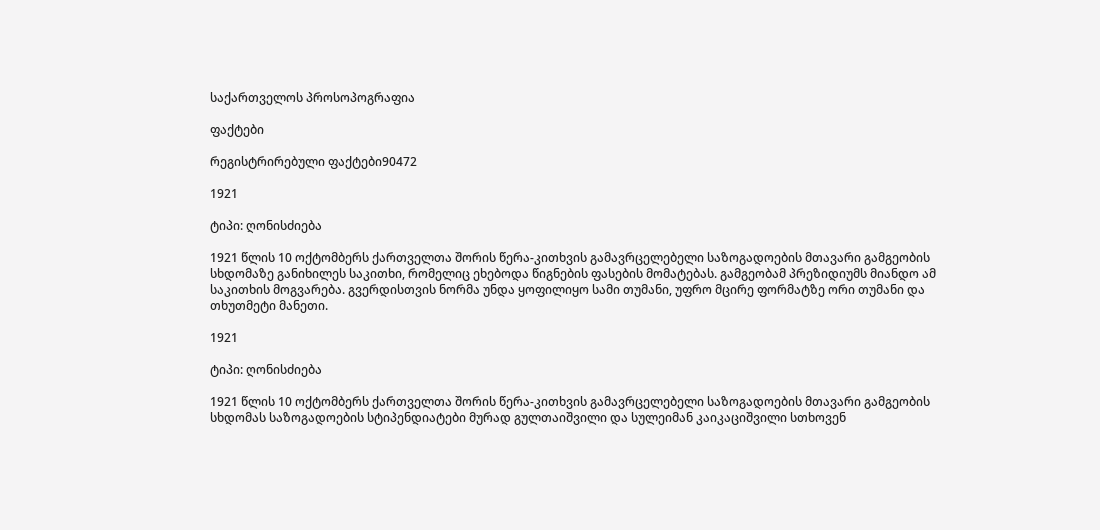საქართველოს პროსოპოგრაფია

ფაქტები

რეგისტრირებული ფაქტები90472

1921

ტიპი: ღონისძიება

1921 წლის 10 ოქტომბერს ქართველთა შორის წერა-კითხვის გამავრცელებელი საზოგადოების მთავარი გამგეობის სხდომაზე განიხილეს საკითხი, რომელიც ეხებოდა წიგნების ფასების მომატებას. გამგეობამ პრეზიდიუმს მიანდო ამ საკითხის მოგვარება. გვერდისთვის ნორმა უნდა ყოფილიყო სამი თუმანი, უფრო მცირე ფორმატზე ორი თუმანი და თხუთმეტი მანეთი.

1921

ტიპი: ღონისძიება

1921 წლის 10 ოქტომბერს ქართველთა შორის წერა-კითხვის გამავრცელებელი საზოგადოების მთავარი გამგეობის სხდომას საზოგადოების სტიპენდიატები მურად გულთაიშვილი და სულეიმან კაიკაციშვილი სთხოვენ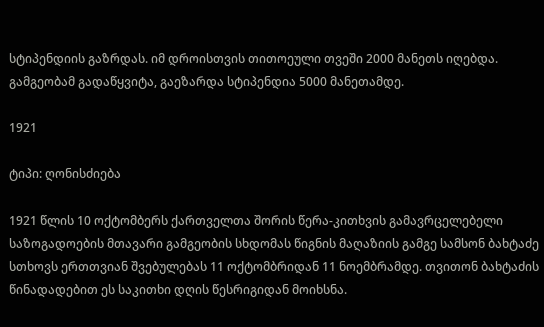სტიპენდიის გაზრდას. იმ დროისთვის თითოეული თვეში 2000 მანეთს იღებდა. გამგეობამ გადაწყვიტა, გაეზარდა სტიპენდია 5000 მანეთამდე.

1921

ტიპი: ღონისძიება

1921 წლის 10 ოქტომბერს ქართველთა შორის წერა-კითხვის გამავრცელებელი საზოგადოების მთავარი გამგეობის სხდომას წიგნის მაღაზიის გამგე სამსონ ბახტაძე სთხოვს ერთთვიან შვებულებას 11 ოქტომბრიდან 11 ნოემბრამდე. თვითონ ბახტაძის წინადადებით ეს საკითხი დღის წესრიგიდან მოიხსნა.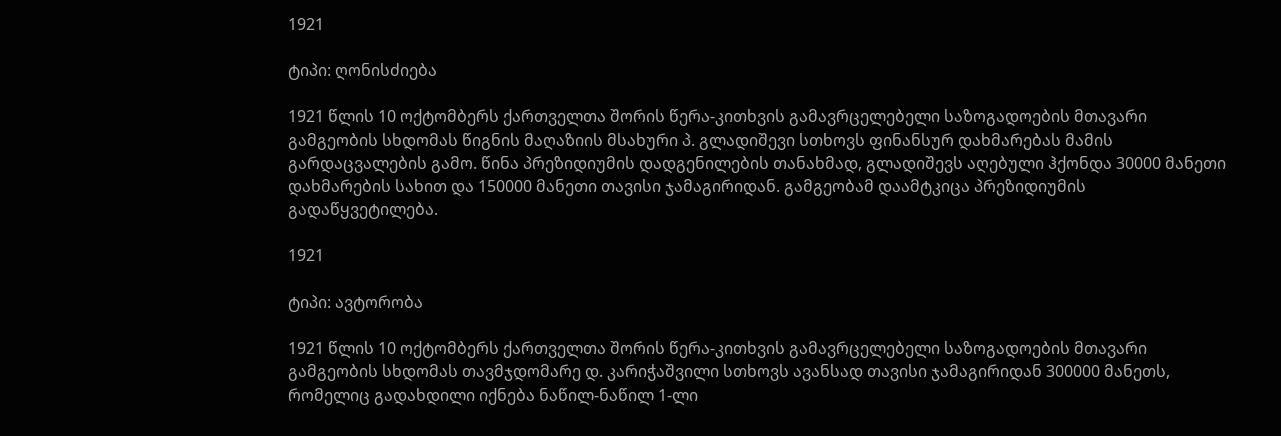1921

ტიპი: ღონისძიება

1921 წლის 10 ოქტომბერს ქართველთა შორის წერა-კითხვის გამავრცელებელი საზოგადოების მთავარი გამგეობის სხდომას წიგნის მაღაზიის მსახური პ. გლადიშევი სთხოვს ფინანსურ დახმარებას მამის გარდაცვალების გამო. წინა პრეზიდიუმის დადგენილების თანახმად, გლადიშევს აღებული ჰქონდა 30000 მანეთი დახმარების სახით და 150000 მანეთი თავისი ჯამაგირიდან. გამგეობამ დაამტკიცა პრეზიდიუმის გადაწყვეტილება.

1921

ტიპი: ავტორობა

1921 წლის 10 ოქტომბერს ქართველთა შორის წერა-კითხვის გამავრცელებელი საზოგადოების მთავარი გამგეობის სხდომას თავმჯდომარე დ. კარიჭაშვილი სთხოვს ავანსად თავისი ჯამაგირიდან 300000 მანეთს, რომელიც გადახდილი იქნება ნაწილ-ნაწილ 1-ლი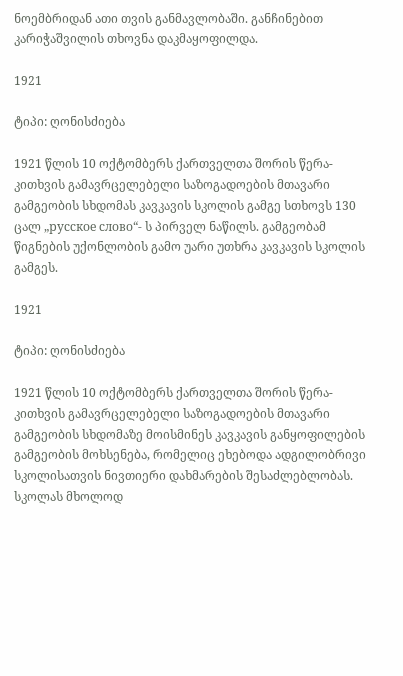ნოემბრიდან ათი თვის განმავლობაში. განჩინებით კარიჭაშვილის თხოვნა დაკმაყოფილდა.

1921

ტიპი: ღონისძიება

1921 წლის 10 ოქტომბერს ქართველთა შორის წერა-კითხვის გამავრცელებელი საზოგადოების მთავარი გამგეობის სხდომას კავკავის სკოლის გამგე სთხოვს 130 ცალ „русское слово“- ს პირველ ნაწილს. გამგეობამ წიგნების უქონლობის გამო უარი უთხრა კავკავის სკოლის გამგეს.

1921

ტიპი: ღონისძიება

1921 წლის 10 ოქტომბერს ქართველთა შორის წერა-კითხვის გამავრცელებელი საზოგადოების მთავარი გამგეობის სხდომაზე მოისმინეს კავკავის განყოფილების გამგეობის მოხსენება, რომელიც ეხებოდა ადგილობრივი სკოლისათვის ნივთიერი დახმარების შესაძლებლობას. სკოლას მხოლოდ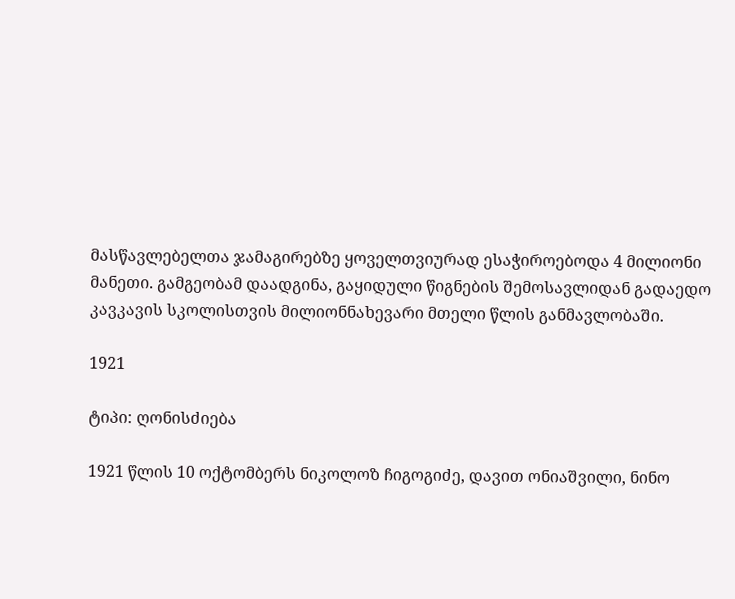მასწავლებელთა ჯამაგირებზე ყოველთვიურად ესაჭიროებოდა 4 მილიონი მანეთი. გამგეობამ დაადგინა, გაყიდული წიგნების შემოსავლიდან გადაედო კავკავის სკოლისთვის მილიონნახევარი მთელი წლის განმავლობაში.

1921

ტიპი: ღონისძიება

1921 წლის 10 ოქტომბერს ნიკოლოზ ჩიგოგიძე, დავით ონიაშვილი, ნინო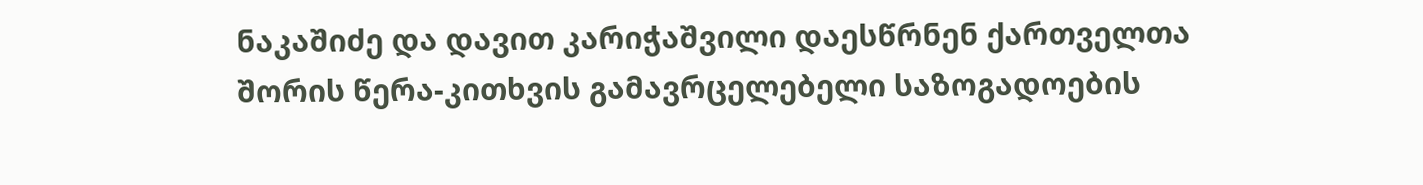ნაკაშიძე და დავით კარიჭაშვილი დაესწრნენ ქართველთა შორის წერა-კითხვის გამავრცელებელი საზოგადოების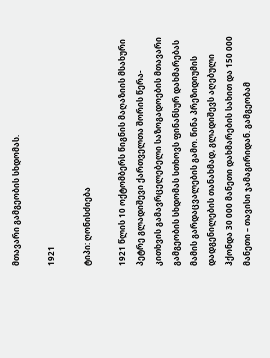მთავარი გამგეობის სხდომას.

1921

ტიპი: ღონისძიება

1921 წლის 10 ოქტომბერს წიგნის მაღაზიის მსახური პეტრე გლადიშევი ქართველთა შორის წერა-კითხვის გამავრცელებელი საზოგადოების მთავარი გამგეობის სხდომას სთხოვს ფინანსურ დახმარებას მამის გარდაცვალების გამო. წინა პრეზიდიუმის დადგენილების თანახმად, გლადიშევს აღებული ჰქონდა 30 000 მანეთი დახმარების სახით და 150 000 მანეთი – თავისი ჯამაგირიდან. გამგეობამ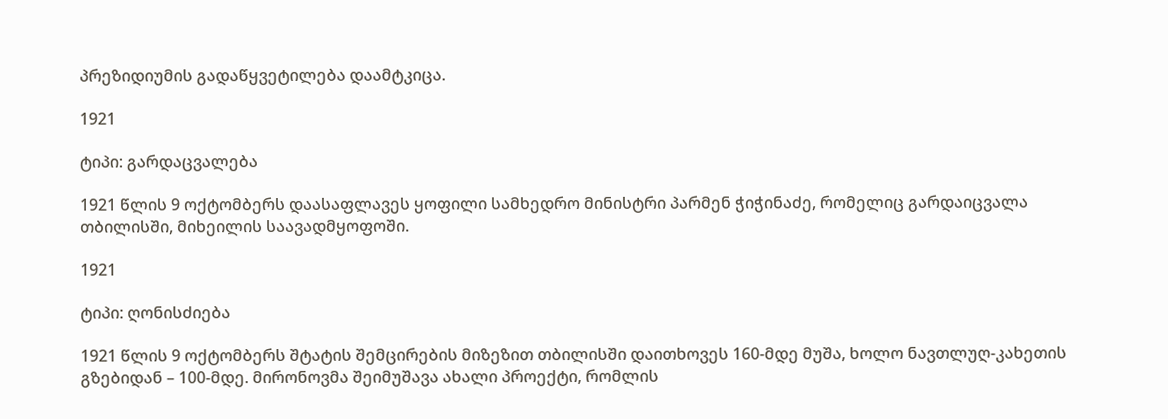პრეზიდიუმის გადაწყვეტილება დაამტკიცა.

1921

ტიპი: გარდაცვალება

1921 წლის 9 ოქტომბერს დაასაფლავეს ყოფილი სამხედრო მინისტრი პარმენ ჭიჭინაძე, რომელიც გარდაიცვალა თბილისში, მიხეილის საავადმყოფოში.

1921

ტიპი: ღონისძიება

1921 წლის 9 ოქტომბერს შტატის შემცირების მიზეზით თბილისში დაითხოვეს 160-მდე მუშა, ხოლო ნავთლუღ-კახეთის გზებიდან – 100-მდე. მირონოვმა შეიმუშავა ახალი პროექტი, რომლის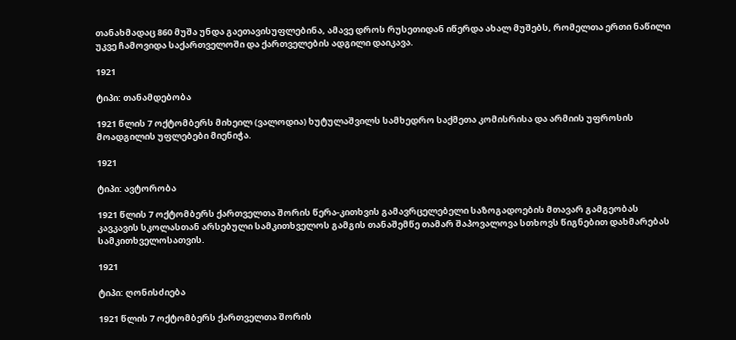თანახმადაც 860 მუშა უნდა გაეთავისუფლებინა, ამავე დროს რუსეთიდან იწერდა ახალ მუშებს, რომელთა ერთი ნაწილი უკვე ჩამოვიდა საქართველოში და ქართველების ადგილი დაიკავა.

1921

ტიპი: თანამდებობა

1921 წლის 7 ოქტომბერს მიხეილ (ვალოდია) ხუტულაშვილს სამხედრო საქმეთა კომისრისა და არმიის უფროსის მოადგილის უფლებები მიენიჭა.

1921

ტიპი: ავტორობა

1921 წლის 7 ოქტომბერს ქართველთა შორის წერა-კითხვის გამავრცელებელი საზოგადოების მთავარ გამგეობას კავკავის სკოლასთან არსებული სამკითხველოს გამგის თანაშემწე თამარ შაპოვალოვა სთხოვს წიგნებით დახმარებას სამკითხველოსათვის.

1921

ტიპი: ღონისძიება

1921 წლის 7 ოქტომბერს ქართველთა შორის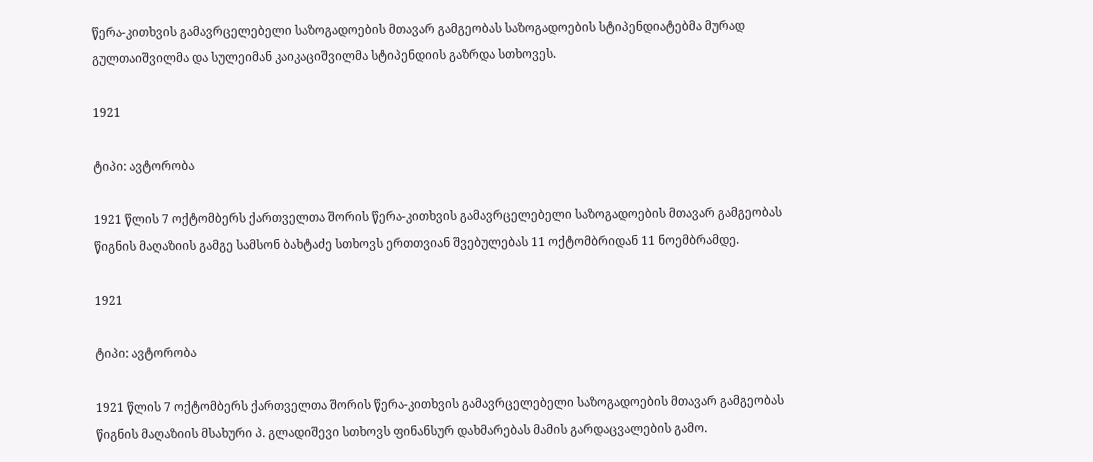წერა-კითხვის გამავრცელებელი საზოგადოების მთავარ გამგეობას საზოგადოების სტიპენდიატებმა მურად გულთაიშვილმა და სულეიმან კაიკაციშვილმა სტიპენდიის გაზრდა სთხოვეს.

1921

ტიპი: ავტორობა

1921 წლის 7 ოქტომბერს ქართველთა შორის წერა-კითხვის გამავრცელებელი საზოგადოების მთავარ გამგეობას წიგნის მაღაზიის გამგე სამსონ ბახტაძე სთხოვს ერთთვიან შვებულებას 11 ოქტომბრიდან 11 ნოემბრამდე.

1921

ტიპი: ავტორობა

1921 წლის 7 ოქტომბერს ქართველთა შორის წერა-კითხვის გამავრცელებელი საზოგადოების მთავარ გამგეობას წიგნის მაღაზიის მსახური პ. გლადიშევი სთხოვს ფინანსურ დახმარებას მამის გარდაცვალების გამო.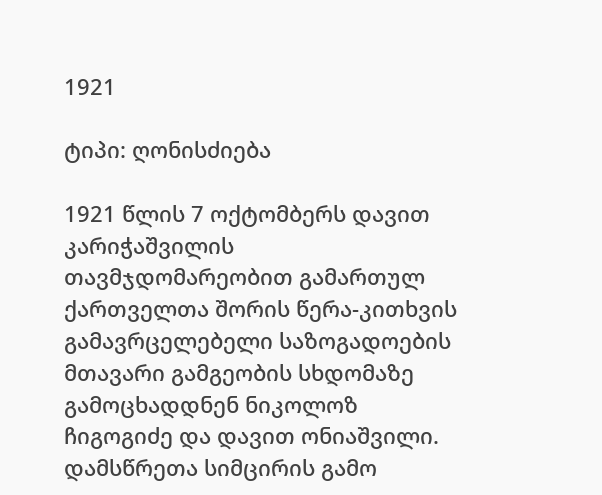1921

ტიპი: ღონისძიება

1921 წლის 7 ოქტომბერს დავით კარიჭაშვილის თავმჯდომარეობით გამართულ ქართველთა შორის წერა-კითხვის გამავრცელებელი საზოგადოების მთავარი გამგეობის სხდომაზე გამოცხადდნენ ნიკოლოზ ჩიგოგიძე და დავით ონიაშვილი. დამსწრეთა სიმცირის გამო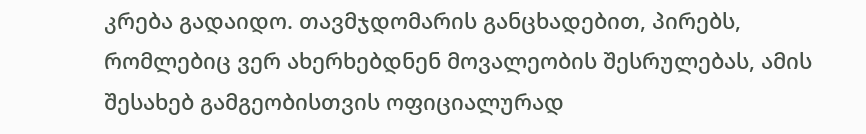კრება გადაიდო. თავმჯდომარის განცხადებით, პირებს, რომლებიც ვერ ახერხებდნენ მოვალეობის შესრულებას, ამის შესახებ გამგეობისთვის ოფიციალურად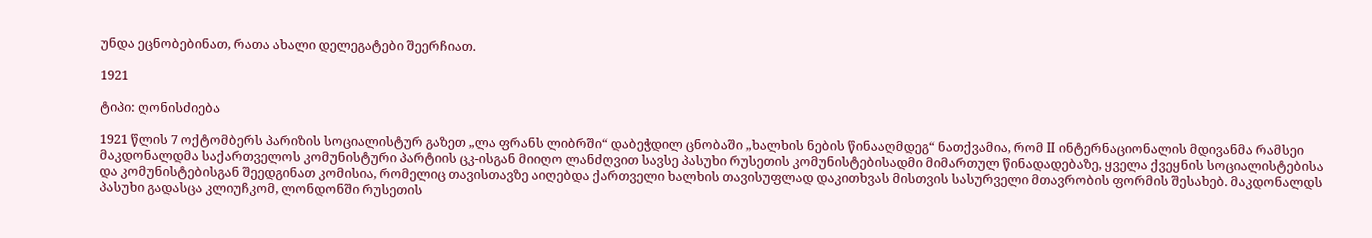უნდა ეცნობებინათ, რათა ახალი დელეგატები შეერჩიათ.

1921

ტიპი: ღონისძიება

1921 წლის 7 ოქტომბერს პარიზის სოციალისტურ გაზეთ „ლა ფრანს ლიბრში“ დაბეჭდილ ცნობაში „ხალხის ნების წინააღმდეგ“ ნათქვამია, რომ II ინტერნაციონალის მდივანმა რამსეი მაკდონალდმა საქართველოს კომუნისტური პარტიის ცკ-ისგან მიიღო ლანძღვით სავსე პასუხი რუსეთის კომუნისტებისადმი მიმართულ წინადადებაზე, ყველა ქვეყნის სოციალისტებისა და კომუნისტებისგან შეედგინათ კომისია, რომელიც თავისთავზე აიღებდა ქართველი ხალხის თავისუფლად დაკითხვას მისთვის სასურველი მთავრობის ფორმის შესახებ. მაკდონალდს პასუხი გადასცა კლიუჩკომ, ლონდონში რუსეთის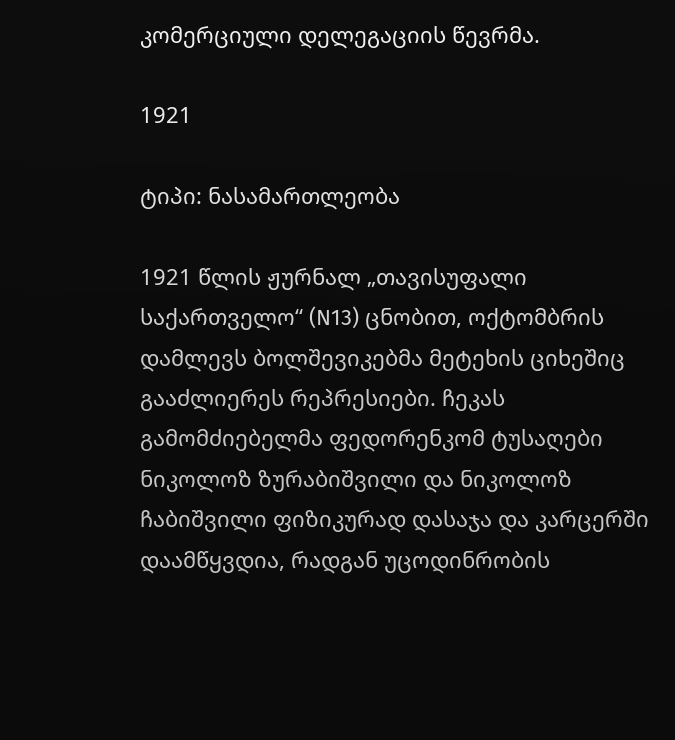კომერციული დელეგაციის წევრმა.

1921

ტიპი: ნასამართლეობა

1921 წლის ჟურნალ „თავისუფალი საქართველო“ (N13) ცნობით, ოქტომბრის დამლევს ბოლშევიკებმა მეტეხის ციხეშიც გააძლიერეს რეპრესიები. ჩეკას გამომძიებელმა ფედორენკომ ტუსაღები ნიკოლოზ ზურაბიშვილი და ნიკოლოზ ჩაბიშვილი ფიზიკურად დასაჯა და კარცერში დაამწყვდია, რადგან უცოდინრობის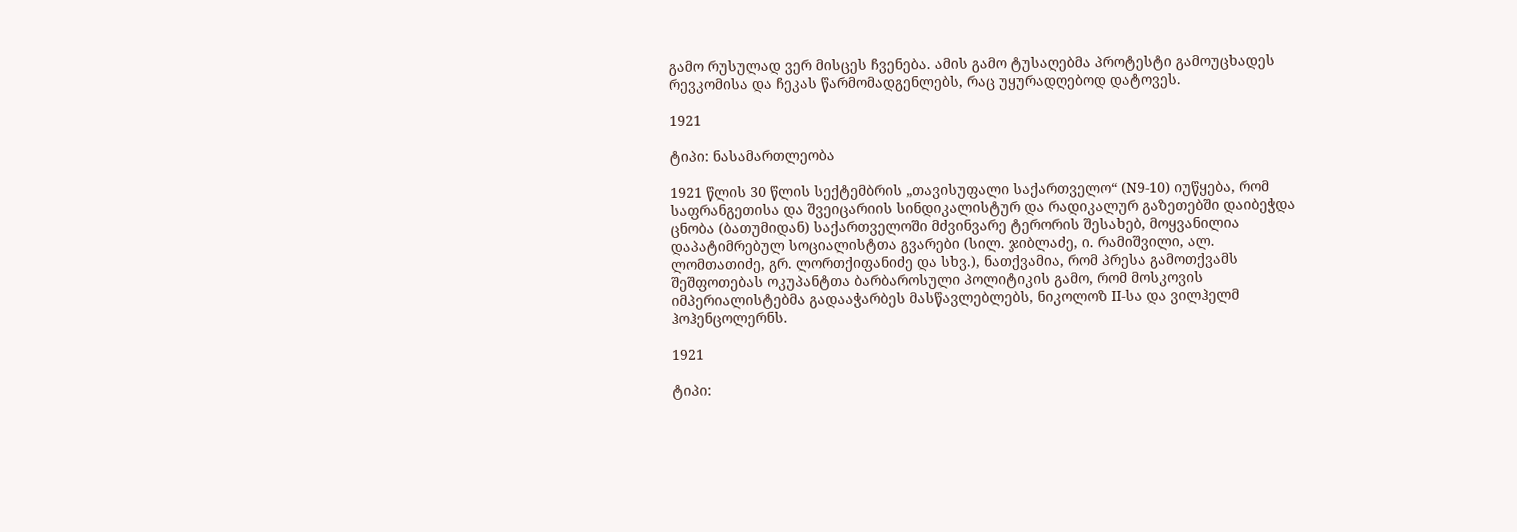გამო რუსულად ვერ მისცეს ჩვენება. ამის გამო ტუსაღებმა პროტესტი გამოუცხადეს რევკომისა და ჩეკას წარმომადგენლებს, რაც უყურადღებოდ დატოვეს.

1921

ტიპი: ნასამართლეობა

1921 წლის 30 წლის სექტემბრის „თავისუფალი საქართველო“ (N9-10) იუწყება, რომ საფრანგეთისა და შვეიცარიის სინდიკალისტურ და რადიკალურ გაზეთებში დაიბეჭდა ცნობა (ბათუმიდან) საქართველოში მძვინვარე ტერორის შესახებ, მოყვანილია დაპატიმრებულ სოციალისტთა გვარები (სილ. ჯიბლაძე, ი. რამიშვილი, ალ. ლომთათიძე, გრ. ლორთქიფანიძე და სხვ.), ნათქვამია, რომ პრესა გამოთქვამს შეშფოთებას ოკუპანტთა ბარბაროსული პოლიტიკის გამო, რომ მოსკოვის იმპერიალისტებმა გადააჭარბეს მასწავლებლებს, ნიკოლოზ II-სა და ვილჰელმ ჰოჰენცოლერნს.

1921

ტიპი: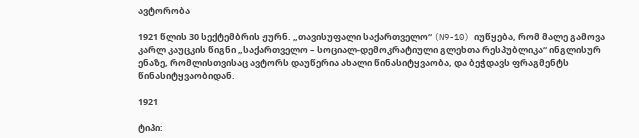ავტორობა

1921 წლის 30 სექტემბრის ჟურნ. „თავისუფალი საქართველო“ (N9-10) იუწყება, რომ მალე გამოვა კარლ კაუცკის წიგნი „საქართველო – სოციალ-დემოკრატიული გლეხთა რესპუბლიკა“ ინგლისურ ენაზე, რომლისთვისაც ავტორს დაუწერია ახალი წინასიტყვაობა, და ბეჭდავს ფრაგმენტს წინასიტყვაობიდან.

1921

ტიპი: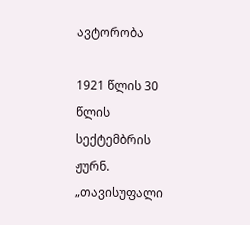ავტორობა

1921 წლის 30 წლის სექტემბრის ჟურნ. „თავისუფალი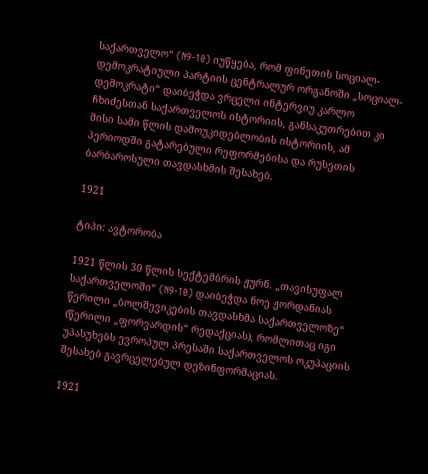საქართველო“ (N9-10) იუწყება, რომ ფინეთის სოციალ-დემოკრატიული პარტიის ცენტრალურ ორგანოში „სოციალ-დემოკრატი“ დაიბეჭდა ვრცელი ინტერვიუ კარლო ჩხიძესთან საქართველოს ისტორიის, განსაკუთრებით კი მისი სამი წლის დამოუკიდებლობის ისტორიის, ამ პერიოდში გატარებული რეფორმებისა და რუსეთის ბარბაროსული თავდასხმის შესახებ.

1921

ტიპი: ავტორობა

1921 წლის 30 წლის სექტემბრის ჟურნ. „თავისუფალ საქართველოში“ (N9-10) დაიბეჭდა ნოე ჟორდანიას წერილი „ბოლშევიკების თავდასხმა საქართველოზე“ (წერილი „ფორვარდის“ რედაქციას), რომლითაც იგი უპასუხებს ევროპულ პრესაში საქართველოს ოკუპაციის შესახებ გავრცელებულ დეზინფორმაციას.

1921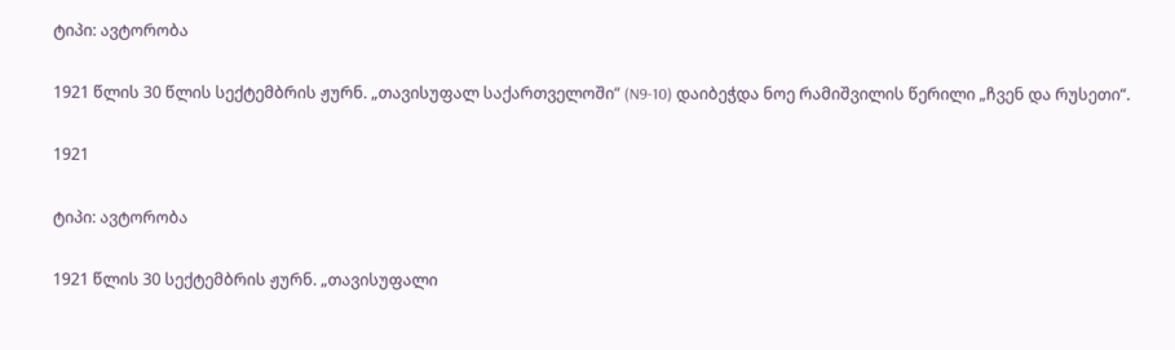ტიპი: ავტორობა

1921 წლის 30 წლის სექტემბრის ჟურნ. „თავისუფალ საქართველოში“ (N9-10) დაიბეჭდა ნოე რამიშვილის წერილი „ჩვენ და რუსეთი“.

1921

ტიპი: ავტორობა

1921 წლის 30 სექტემბრის ჟურნ. „თავისუფალი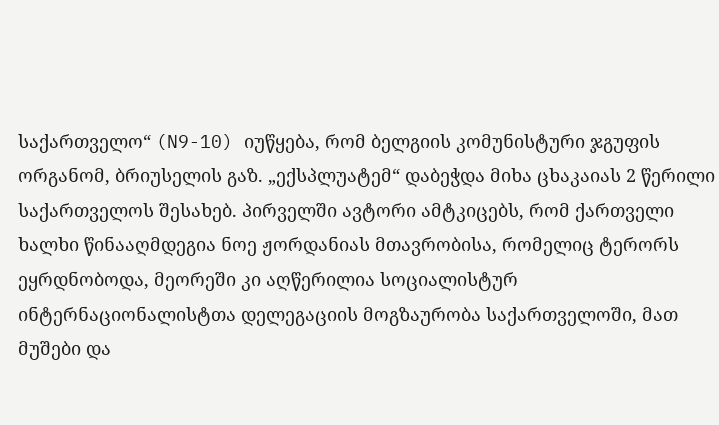საქართველო“ (N9-10) იუწყება, რომ ბელგიის კომუნისტური ჯგუფის ორგანომ, ბრიუსელის გაზ. „ექსპლუატემ“ დაბეჭდა მიხა ცხაკაიას 2 წერილი საქართველოს შესახებ. პირველში ავტორი ამტკიცებს, რომ ქართველი ხალხი წინააღმდეგია ნოე ჟორდანიას მთავრობისა, რომელიც ტერორს ეყრდნობოდა, მეორეში კი აღწერილია სოციალისტურ ინტერნაციონალისტთა დელეგაციის მოგზაურობა საქართველოში, მათ მუშები და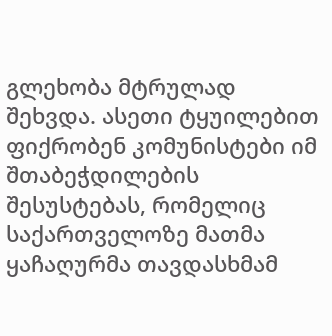გლეხობა მტრულად შეხვდა. ასეთი ტყუილებით ფიქრობენ კომუნისტები იმ შთაბეჭდილების შესუსტებას, რომელიც საქართველოზე მათმა ყაჩაღურმა თავდასხმამ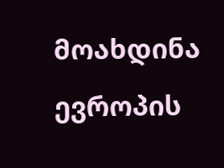მოახდინა ევროპის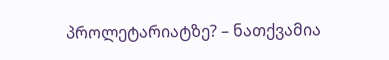პროლეტარიატზე? – ნათქვამია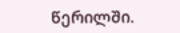წერილში.